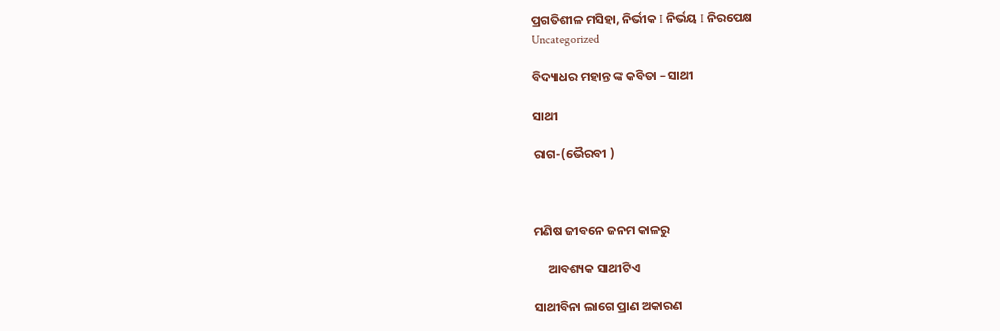ପ୍ରଗତିଶୀଳ ମସିହା, ନିର୍ଭୀକ I ନିର୍ଭୟ I ନିରପେକ୍ଷ
Uncategorized

ବିଦ୍ୟାଧର ମହାନ୍ତ ଙ୍କ କବିତା – ସାଥୀ

ସାଥୀ

ରାଗ-(ଭୈରବୀ )



ମଣିଷ ଜୀବନେ ଜନମ କାଳରୁ

     ଆବଶ୍ୟକ ସାଥୀଟିଏ

ସାଥୀବିନା ଲାଗେ ପ୍ରାଣ ଅକାରଣ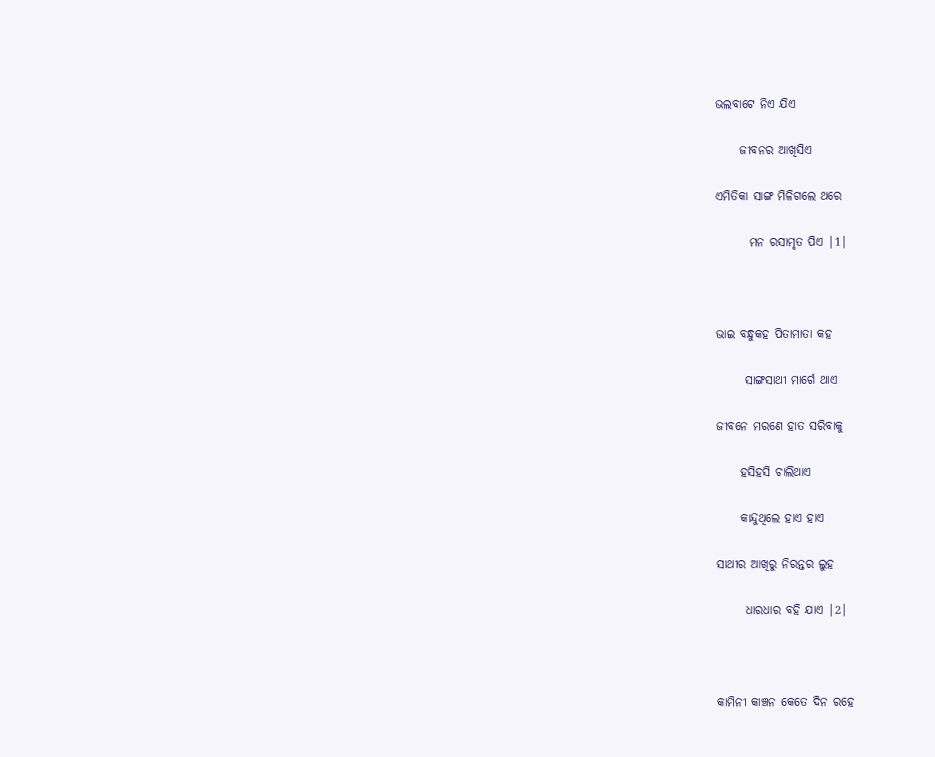ଭଲବାଟେ ନିଏ ଯିଏ

     ଜୀବନର ଆଖିସିଏ

ଏମିତିକା ସାଙ୍ଗ ମିଳିଗଲେ ଥରେ

       ମନ ରସାମୃତ ପିଏ |1|



ଭାଇ ବନ୍ଧୁକହ ପିତାମାତା କହ

      ସାଙ୍ଗସାଥୀ ମାର୍ଗେ ଥାଏ

ଜୀବନେ ମରଣେ ହାତ ସରିବାକୁ

     ହସିହସି ଚାଲିଥାଏ

     କାନ୍ଦୁଥିଲେ ହାଏ ହାଏ

ସାଥୀର ଆଖିରୁ ନିରନ୍ତର ଲୁହ

      ଧାରଧାର ବହି ଯାଏ |2|



କାମିନୀ କାଞ୍ଚନ କେତେ ଦିନ ରହେ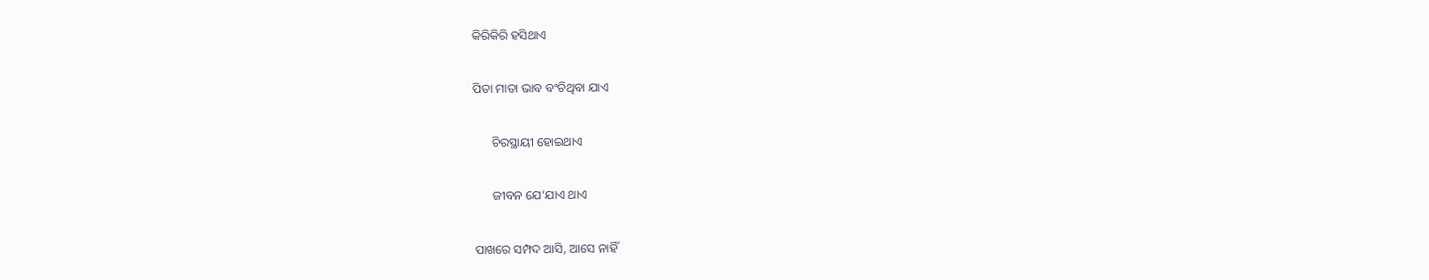କିରିକିରି ହସିଥାଏ

ପିତା ମାତା ଭାବ ବଂଚିଥିବା ଯାଏ

      ଚିରସ୍ଥାୟୀ ହୋଇଥାଏ

      ଜୀବନ ଯେ’ଯାଏ ଥାଏ

ପାଖରେ ସମ୍ପଦ ଆସି, ଆସେ ନାହିଁ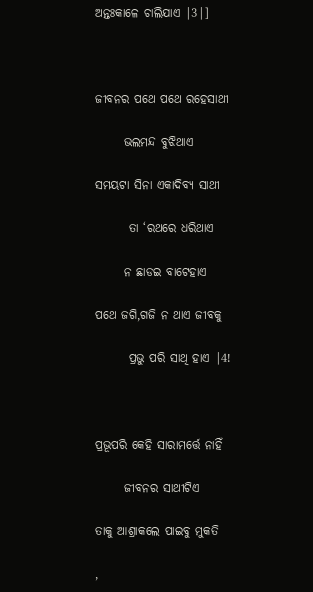ଅନ୍ତଃକାଳେ ଚାଲିଯାଏ |3|]



ଜୀବନର ପଥେ ପଥେ ରହେସାଥୀ

      ଭଲମନ୍ଦ ବୁଝିଥାଏ

ସମୟଟା ସିନା ଏକାଦିବ୍ୟ ସାଥୀ

       ତା ‘ରଥରେ ଧରିଥାଏ

      ନ ଛାଡଇ ବାଟେହାଏ

ପଥେ ଜଗି,ଗଜି ନ ଥାଏ ଜୀବକୁ

       ପ୍ରଭୁ ପରି ସାଥି ହାଏ |4!



ପ୍ରଭୂପରି କେହି ସାରାମର୍ତ୍ତେ ନାହିଁ

      ଜୀବନର ସାଥୀଟିଏ

ତାକୁ ଆଶ୍ରାକଲେ ପାଇବୁ ମୁକତି

,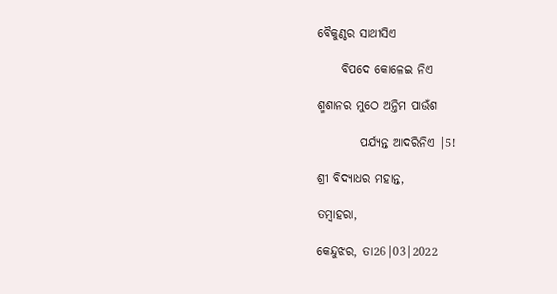ବୈକୁଣ୍ଠର ସାଥୀସିଏ

     ବିପଦେ କୋଳେଇ ନିଏ

ଶ୍ମଶାନର ମୁଠେ ଅନ୍ତିମ ପାଉଁଶ

         ପର୍ଯ୍ୟନ୍ତ ଆଦରିନିଏ |5!

ଶ୍ରୀ ବିଦ୍ୟାଧର ମହାନ୍ତ,

ତମ୍ବାହରା,

କେନ୍ଦୁଝର, ତା26|03|2022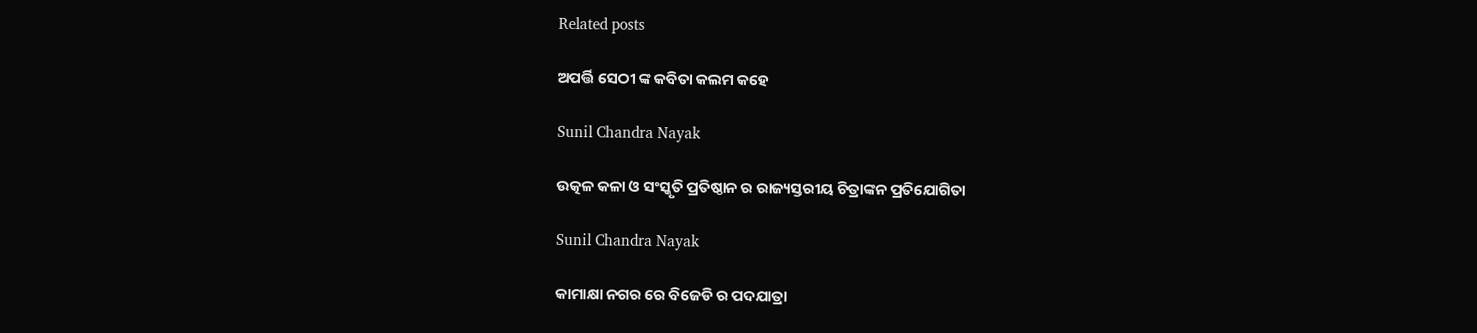Related posts

ଅପର୍ତ୍ତି ସେଠୀ ଙ୍କ କବିତା କଲମ କହେ

Sunil Chandra Nayak

ଉତ୍କଳ କଳା ଓ ସଂସ୍କୃତି ପ୍ରତିଷ୍ଠାନ ର ରାଜ୍ୟସ୍ତରୀୟ ଚିତ୍ରାଙ୍କନ ପ୍ରତିଯୋଗିତା

Sunil Chandra Nayak

କାମାକ୍ଷା ନଗର ରେ ବିଜେଡି ର ପଦଯାତ୍ରା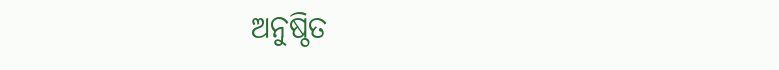ଅନୁଷ୍ଠିତ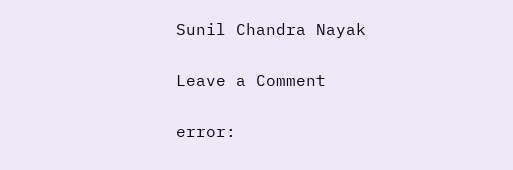Sunil Chandra Nayak

Leave a Comment

error: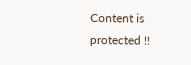Content is protected !!